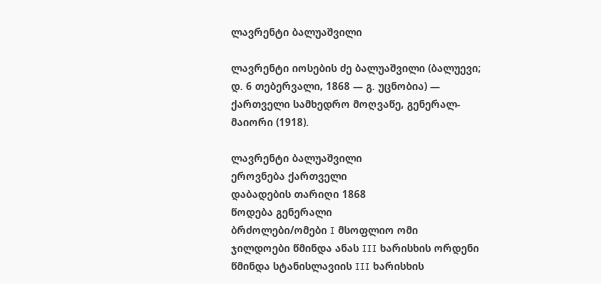ლავრენტი ბალუაშვილი

ლავრენტი იოსების ძე ბალუაშვილი (ბალუევი; დ. 6 თებერვალი, 1868 — გ. უცნობია) — ქართველი სამხედრო მოღვაწე, გენერალ-მაიორი (1918).

ლავრენტი ბალუაშვილი
ეროვნება ქართველი
დაბადების თარიღი 1868
წოდება გენერალი
ბრძოლები/ომები I მსოფლიო ომი
ჯილდოები წმინდა ანას III ხარისხის ორდენი
წმინდა სტანისლავიის III ხარისხის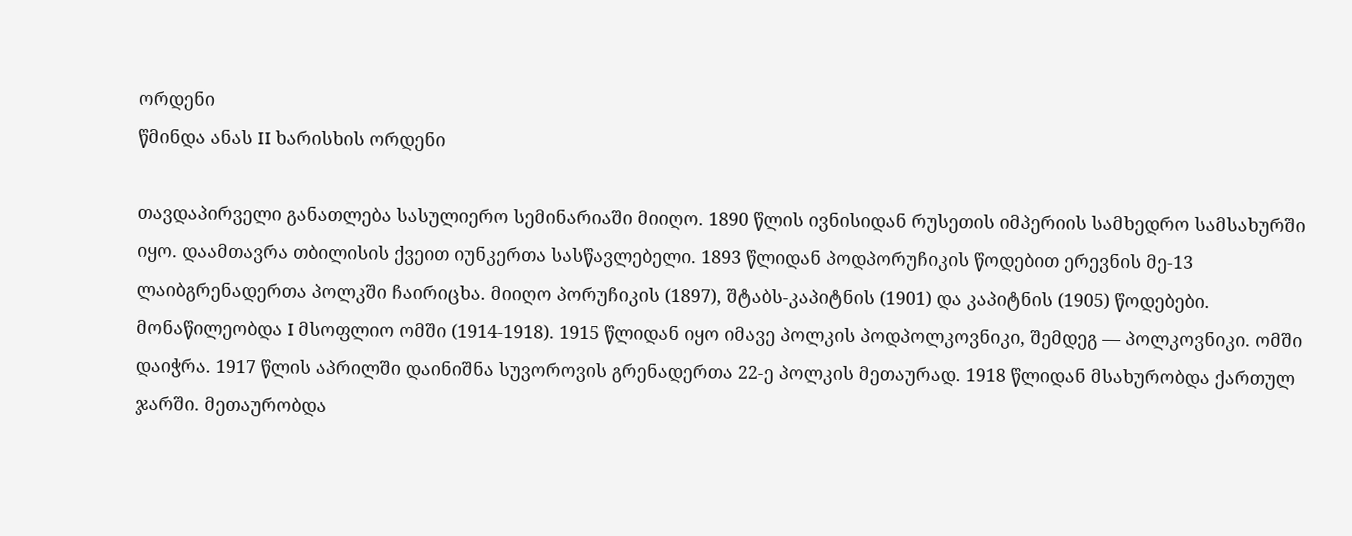ორდენი
წმინდა ანას II ხარისხის ორდენი

თავდაპირველი განათლება სასულიერო სემინარიაში მიიღო. 1890 წლის ივნისიდან რუსეთის იმპერიის სამხედრო სამსახურში იყო. დაამთავრა თბილისის ქვეით იუნკერთა სასწავლებელი. 1893 წლიდან პოდპორუჩიკის წოდებით ერევნის მე-13 ლაიბგრენადერთა პოლკში ჩაირიცხა. მიიღო პორუჩიკის (1897), შტაბს-კაპიტნის (1901) და კაპიტნის (1905) წოდებები. მონაწილეობდა I მსოფლიო ომში (1914-1918). 1915 წლიდან იყო იმავე პოლკის პოდპოლკოვნიკი, შემდეგ — პოლკოვნიკი. ომში დაიჭრა. 1917 წლის აპრილში დაინიშნა სუვოროვის გრენადერთა 22-ე პოლკის მეთაურად. 1918 წლიდან მსახურობდა ქართულ ჯარში. მეთაურობდა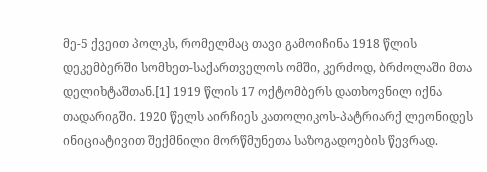მე-5 ქვეით პოლკს, რომელმაც თავი გამოიჩინა 1918 წლის დეკემბერში სომხეთ-საქართველოს ომში, კერძოდ, ბრძოლაში მთა დელიხტაშთან.[1] 1919 წლის 17 ოქტომბერს დათხოვნილ იქნა თადარიგში. 1920 წელს აირჩიეს კათოლიკოს-პატრიარქ ლეონიდეს ინიციატივით შექმნილი მორწმუნეთა საზოგადოების წევრად.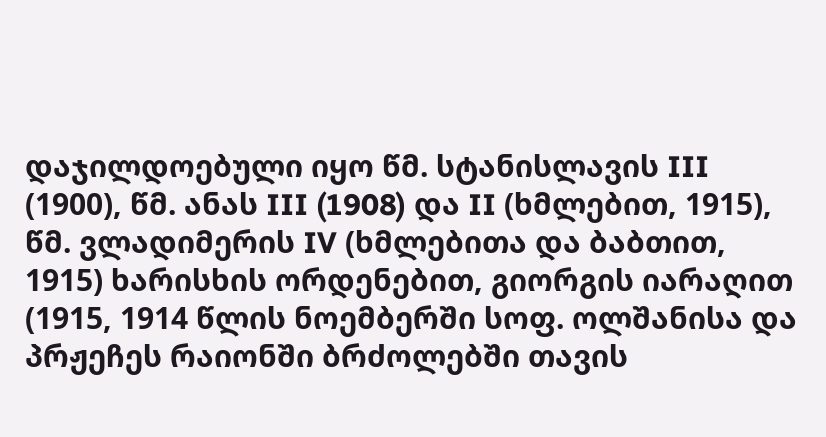დაჯილდოებული იყო წმ. სტანისლავის III (1900), წმ. ანას III (1908) და II (ხმლებით, 1915), წმ. ვლადიმერის IV (ხმლებითა და ბაბთით, 1915) ხარისხის ორდენებით, გიორგის იარაღით (1915, 1914 წლის ნოემბერში სოფ. ოლშანისა და პრჟეჩეს რაიონში ბრძოლებში თავის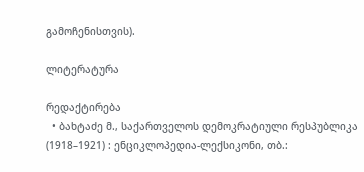გამოჩენისთვის).

ლიტერატურა

რედაქტირება
  • ბახტაძე მ., საქართველოს დემოკრატიული რესპუბლიკა (1918–1921) : ენციკლოპედია-ლექსიკონი, თბ.: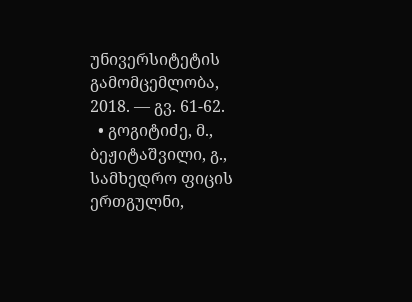უნივერსიტეტის გამომცემლობა, 2018. — გვ. 61-62.
  • გოგიტიძე, მ., ბეჟიტაშვილი, გ., სამხედრო ფიცის ერთგულნი,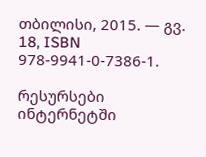თბილისი, 2015. — გვ. 18, ISBN 978-9941-0-7386-1.

რესურსები ინტერნეტში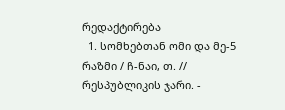რედაქტირება
  1. სომხებთან ომი და მე-5 რაზმი / ჩ-ნაი, თ. // რესპუბლიკის ჯარი. -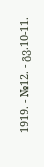1919. - №12. - გვ.10-11.